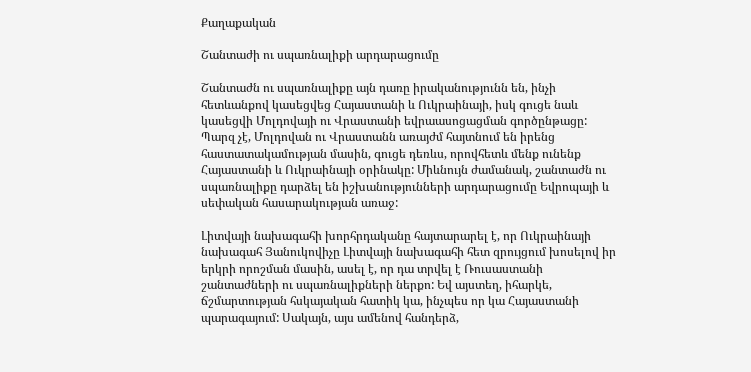Քաղաքական

Շանտաժի ու սպառնալիքի արդարացումը

Շանտաժն ու սպառնալիքը այն դառը իրականությունն են, ինչի հետևանքով կասեցվեց Հայաստանի և Ուկրաինայի, իսկ գուցե նաև կասեցվի Մոլդովայի ու Վրաստանի եվրաասոցացման գործընթացը: Պարզ չէ, Մոլդովան ու Վրաստանն առայժմ հայտնում են իրենց հաստատակամության մասին, գուցե դեռևս, որովհետև մենք ունենք Հայաստանի և Ուկրաինայի օրինակը: Միևնույն ժամանակ, շանտաժն ու սպառնալիքը դարձել են իշխանությունների արդարացումը Եվրոպայի և սեփական հասարակության առաջ:

Լիտվայի նախագահի խորհրդականը հայտարարել է, որ Ուկրաինայի նախագահ Յանուկովիչը Լիտվայի նախագահի հետ զրույցում խոսելով իր երկրի որոշման մասին, ասել է, որ դա տրվել է Ռուսաստանի շանտաժների ու սպառնալիքների ներքո: Եվ այստեղ, իհարկե, ճշմարտության հսկայական հատիկ կա, ինչպես որ կա Հայաստանի պարագայում: Սակայն, այս ամենով հանդերձ,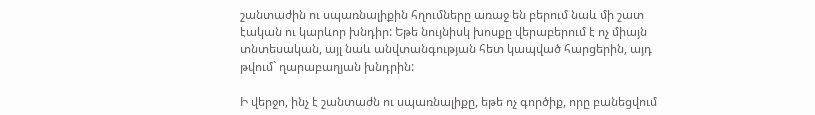շանտաժին ու սպառնալիքին հղումները առաջ են բերում նաև մի շատ էական ու կարևոր խնդիր: Եթե նույնիսկ խոսքը վերաբերում է ոչ միայն տնտեսական, այլ նաև անվտանգության հետ կապված հարցերին, այդ թվում` ղարաբաղյան խնդրին:

Ի վերջո, ինչ է շանտաժն ու սպառնալիքը, եթե ոչ գործիք, որը բանեցվում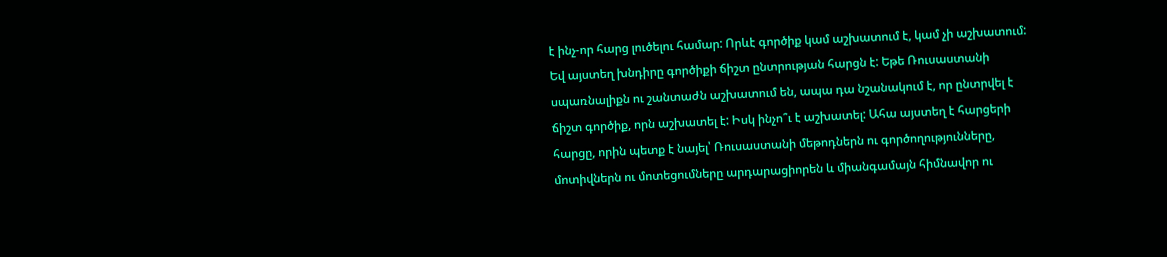է ինչ-որ հարց լուծելու համար: Որևէ գործիք կամ աշխատում է, կամ չի աշխատում: Եվ այստեղ խնդիրը գործիքի ճիշտ ընտրության հարցն է: Եթե Ռուսաստանի սպառնալիքն ու շանտաժն աշխատում են, ապա դա նշանակում է, որ ընտրվել է ճիշտ գործիք, որն աշխատել է: Իսկ ինչո՞ւ է աշխատել: Ահա այստեղ է հարցերի հարցը, որին պետք է նայել՝ Ռուսաստանի մեթոդներն ու գործողությունները, մոտիվներն ու մոտեցումները արդարացիորեն և միանգամայն հիմնավոր ու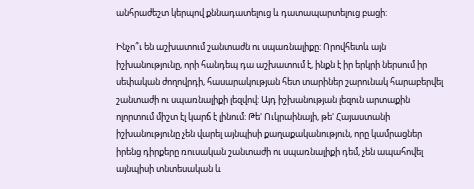անհրաժեշտ կերպով քննադատելուց և դատապարտելուց բացի:

Ինչո՞ւ են աշխատում շանտաժն ու սպառնալիքը: Որովհետև այն իշխանությունը, որի հանդեպ դա աշխատում է, ինքն է իր երկրի ներսում իր սեփական ժողովրդի, հասարակության հետ տարիներ շարունակ հարաբերվել շանտաժի ու սպառնալիքի լեզվով: Այդ իշխանության լեզուն արտաքին ոլորտում միշտ էլ կարճ է լինում: Թե' Ուկրաինայի, թե' Հայաստանի իշխանությունը չեն վարել այնպիսի քաղաքականություն, որը կամրացներ իրենց դիրքերը ռուսական շանտաժի ու սպառնալիքի դեմ, չեն ապահովել այնպիսի տնտեսական և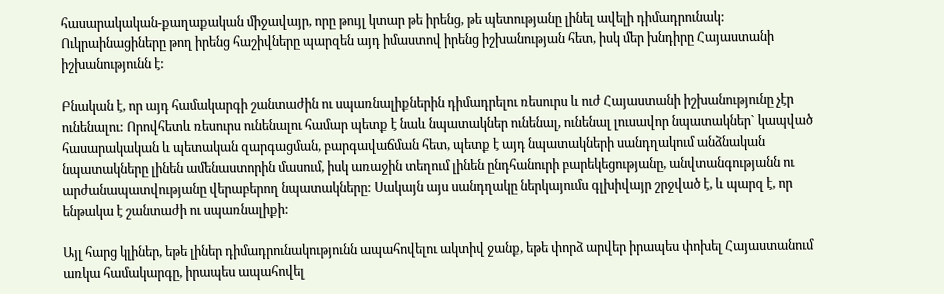հասարակական-քաղաքական միջավայր, որը թույլ կտար թե իրենց, թե պետությանը լինել ավելի դիմադրունակ: Ուկրաինացիները թող իրենց հաշիվները պարզեն այդ իմաստով իրենց իշխանության հետ, իսկ մեր խնդիրը Հայաստանի իշխանությունն է:

Բնական է, որ այդ համակարգի շանտաժին ու սպառնալիքներին դիմադրելու ռեսուրս և ուժ Հայաստանի իշխանությունը չէր ունենալու: Որովհետև ռեսուրս ունենալու համար պետք է նաև նպատակներ ունենալ, ունենալ լուսավոր նպատակներ` կապված հասարակական և պետական զարգացման, բարգավաճման հետ, պետք է այդ նպատակների սանդղակում անձնական նպատակները լինեն ամենաստորին մասում, իսկ առաջին տեղում լինեն ընդհանուրի բարեկեցությանը, անվտանգությանն ու արժանապատվությանը վերաբերող նպատակները: Սակայն այս սանդղակը ներկայումս գլխիվայր շրջված է, և պարզ է, որ ենթակա է շանտաժի ու սպառնալիքի:

Այլ հարց կլիներ, եթե լիներ դիմադրունակությունն ապահովելու ակտիվ ջանք, եթե փորձ արվեր իրապես փոխել Հայաստանում առկա համակարգը, իրապես ապահովել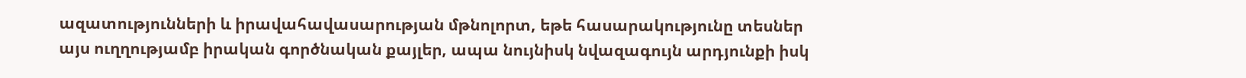ազատությունների և իրավահավասարության մթնոլորտ, եթե հասարակությունը տեսներ այս ուղղությամբ իրական գործնական քայլեր, ապա նույնիսկ նվազագույն արդյունքի իսկ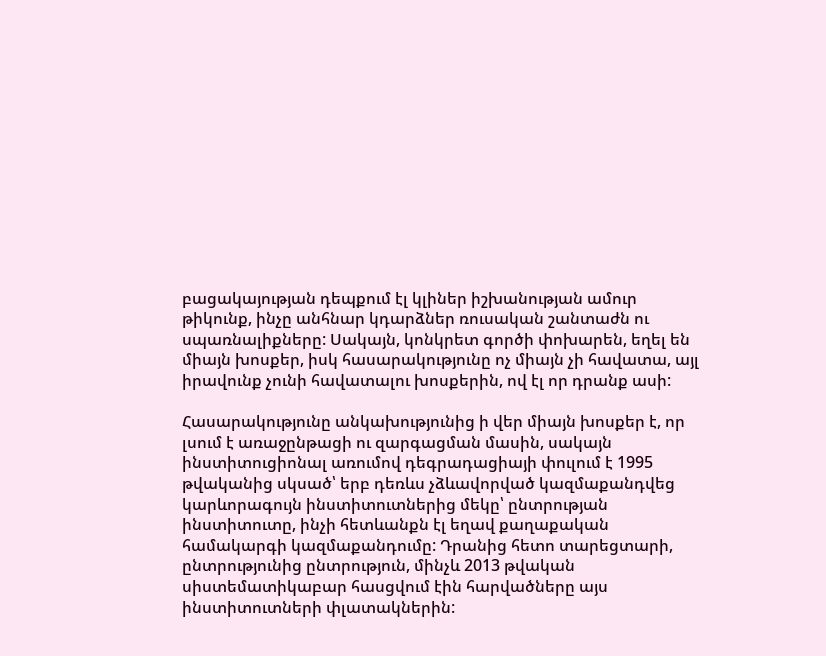բացակայության դեպքում էլ կլիներ իշխանության ամուր թիկունք, ինչը անհնար կդարձներ ռուսական շանտաժն ու սպառնալիքները: Սակայն, կոնկրետ գործի փոխարեն, եղել են միայն խոսքեր, իսկ հասարակությունը ոչ միայն չի հավատա, այլ իրավունք չունի հավատալու խոսքերին, ով էլ որ դրանք ասի:

Հասարակությունը անկախությունից ի վեր միայն խոսքեր է, որ լսում է առաջընթացի ու զարգացման մասին, սակայն ինստիտուցիոնալ առումով դեգրադացիայի փուլում է 1995 թվականից սկսած՝ երբ դեռևս չձևավորված կազմաքանդվեց կարևորագույն ինստիտուտներից մեկը՝ ընտրության ինստիտուտը, ինչի հետևանքն էլ եղավ քաղաքական համակարգի կազմաքանդումը: Դրանից հետո տարեցտարի, ընտրությունից ընտրություն, մինչև 2013 թվական սիստեմատիկաբար հասցվում էին հարվածները այս ինստիտուտների փլատակներին: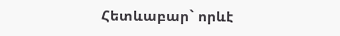Հետևաբար` որևէ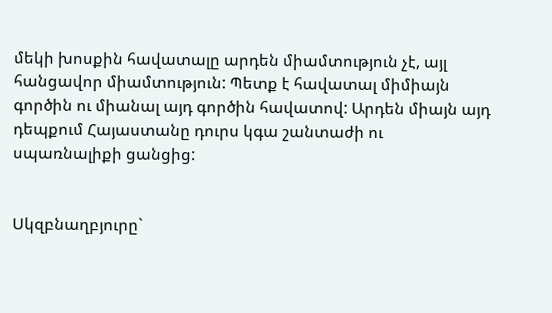մեկի խոսքին հավատալը արդեն միամտություն չէ, այլ հանցավոր միամտություն: Պետք է հավատալ միմիայն գործին ու միանալ այդ գործին հավատով: Արդեն միայն այդ դեպքում Հայաստանը դուրս կգա շանտաժի ու սպառնալիքի ցանցից:


Սկզբնաղբյուրը`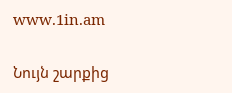www.1in.am

Նույն շարքից